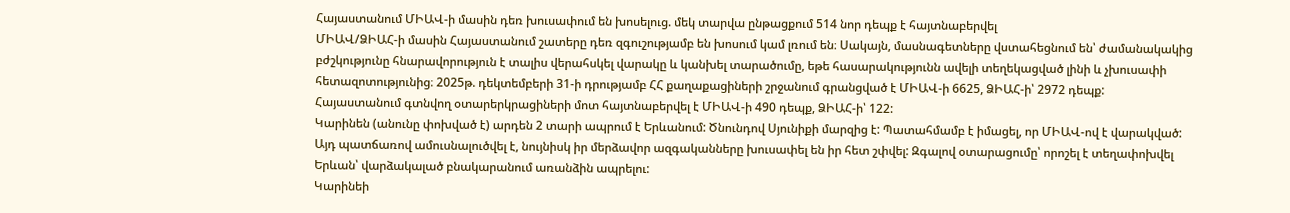Հայաստանում ՄԻԱՎ-ի մասին դեռ խուսափում են խոսելուց. մեկ տարվա ընթացքում 514 նոր դեպք է հայտնաբերվել
ՄԻԱՎ/ՁԻԱՀ-ի մասին Հայաստանում շատերը դեռ զգուշությամբ են խոսում կամ լռում են։ Սակայն, մասնագետները վստահեցնում են՝ ժամանակակից բժշկությունը հնարավորություն է տալիս վերահսկել վարակը և կանխել տարածումը, եթե հասարակությունն ավելի տեղեկացված լինի և չխուսափի հետազոտությունից։ 2025թ. դեկտեմբերի 31-ի դրությամբ ՀՀ քաղաքացիների շրջանում գրանցված է ՄԻԱՎ-ի 6625, ՁԻԱՀ-ի՝ 2972 դեպք: Հայաստանում գտնվող օտարերկրացիների մոտ հայտնաբերվել է ՄԻԱՎ-ի 490 դեպք, ՁԻԱՀ-ի՝ 122:
Կարինեն (անունը փոխված է) արդեն 2 տարի ապրում է Երևանում: Ծնունդով Սյունիքի մարզից է: Պատահմամբ է իմացել, որ ՄԻԱՎ-ով է վարակված: Այդ պատճառով ամուսնալուծվել է, նույնիսկ իր մերձավոր ազգականները խուսափել են իր հետ շփվել: Զգալով օտարացումը՝ որոշել է տեղափոխվել Երևան՝ վարձակալած բնակարանում առանձին ապրելու:
Կարինեի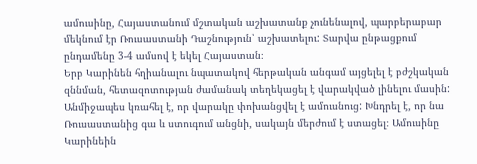ամուսինը, Հայաստանում մշտական աշխատանք չունենալով, պարբերաբար մեկնում էր Ռուսաստանի Դաշնություն՝ աշխատելու: Տարվա ընթացքում ընդամենը 3-4 ամսով է եկել Հայաստան։
Երբ Կարինեն հղիանալու նպատակով հերթական անգամ այցելել է բժշկական զննման, հետազոտության ժամանակ տեղեկացել է վարակված լինելու մասին: Անմիջապես կռահել է, որ վարակը փոխանցվել է ամուսնուց: Խնդրել է, որ նա Ռուսաստանից գա և ստուգում անցնի, սակայն մերժում է ստացել։ Ամուսինը Կարինեին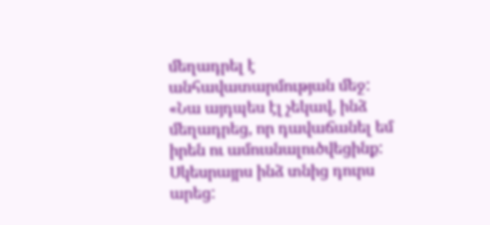մեղադրել է անհավատարմության մեջ:
«Նա այդպես էլ չեկավ, ինձ մեղադրեց, որ դավաճանել եմ իրեն ու ամուսնալուծվեցինք: Սկեսրայրս ինձ տնից դուրս արեց: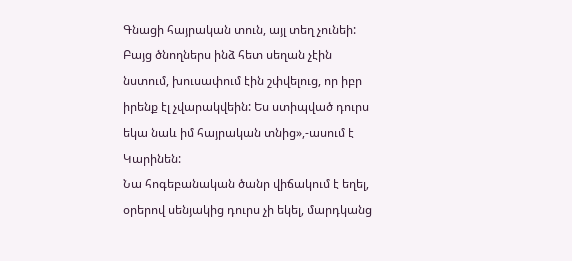Գնացի հայրական տուն, այլ տեղ չունեի: Բայց ծնողներս ինձ հետ սեղան չէին նստում, խուսափում էին շփվելուց, որ իբր իրենք էլ չվարակվեին: Ես ստիպված դուրս եկա նաև իմ հայրական տնից»,-ասում է Կարինեն:
Նա հոգեբանական ծանր վիճակում է եղել, օրերով սենյակից դուրս չի եկել, մարդկանց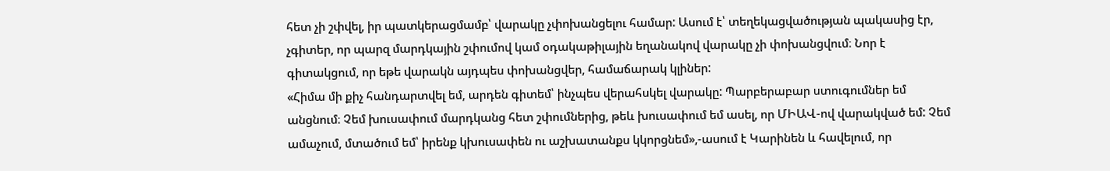հետ չի շփվել, իր պատկերացմամբ՝ վարակը չփոխանցելու համար: Ասում է՝ տեղեկացվածության պակասից էր, չգիտեր, որ պարզ մարդկային շփումով կամ օդակաթիլային եղանակով վարակը չի փոխանցվում։ Նոր է գիտակցում, որ եթե վարակն այդպես փոխանցվեր, համաճարակ կլիներ:
«Հիմա մի քիչ հանդարտվել եմ, արդեն գիտեմ՝ ինչպես վերահսկել վարակը: Պարբերաբար ստուգումներ եմ անցնում։ Չեմ խուսափում մարդկանց հետ շփումներից, թեև խուսափում եմ ասել, որ ՄԻԱՎ-ով վարակված եմ: Չեմ ամաչում, մտածում եմ՝ իրենք կխուսափեն ու աշխատանքս կկորցնեմ»,-ասում է Կարինեն և հավելում, որ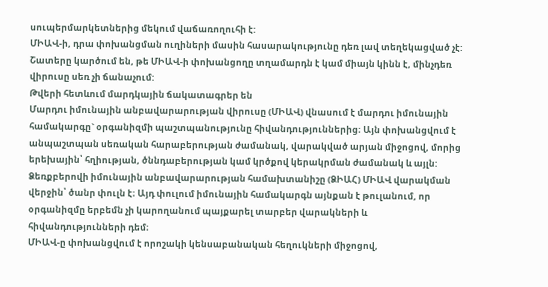սուպերմարկետներից մեկում վաճառողուհի է:
ՄԻԱՎ-ի, դրա փոխանցման ուղիների մասին հասարակությունը դեռ լավ տեղեկացված չէ: Շատերը կարծում են, թե ՄԻԱՎ-ի փոխանցողը տղամարդն է կամ միայն կինն է, մինչդեռ վիրուսը սեռ չի ճանաչում:
Թվերի հետևում մարդկային ճակատագրեր են
Մարդու իմունային անբավարարության վիրուսը (ՄԻԱՎ) վնասում է մարդու իմունային համակարգը` օրգանիզմի պաշտպանությունը հիվանդություններից։ Այն փոխանցվում է անպաշտպան սեռական հարաբերության ժամանակ, վարակված արյան միջոցով, մորից երեխային՝ հղիության, ծննդաբերության կամ կրծքով կերակրման ժամանակ և այլն:
Ձեռքբերովի իմունային անբավարարության համախտանիշը (ՁԻԱՀ) ՄԻԱՎ վարակման վերջին՝ ծանր փուլն է։ Այդ փուլում իմունային համակարգն այնքան է թուլանում, որ օրգանիզմը երբեմն չի կարողանում պայքարել տարբեր վարակների և հիվանդությունների դեմ։
ՄԻԱՎ-ը փոխանցվում է որոշակի կենսաբանական հեղուկների միջոցով,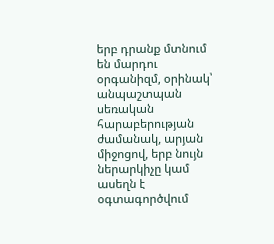երբ դրանք մտնում են մարդու օրգանիզմ, օրինակ՝ անպաշտպան սեռական հարաբերության ժամանակ, արյան միջոցով, երբ նույն ներարկիչը կամ ասեղն է օգտագործվում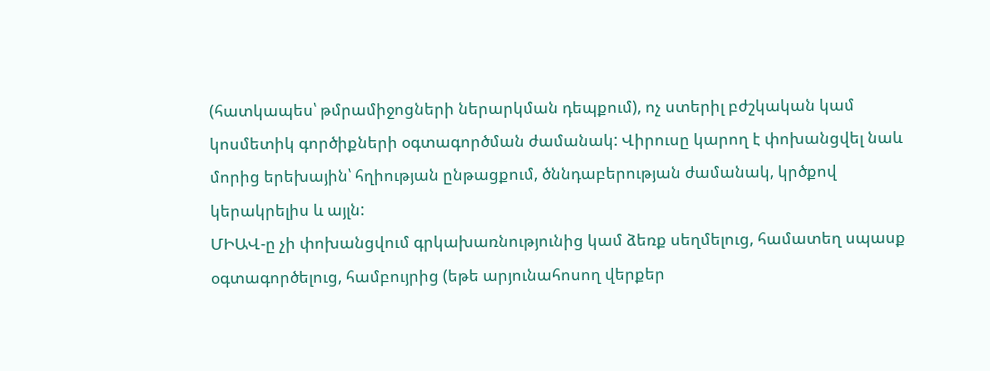(հատկապես՝ թմրամիջոցների ներարկման դեպքում), ոչ ստերիլ բժշկական կամ կոսմետիկ գործիքների օգտագործման ժամանակ: Վիրուսը կարող է փոխանցվել նաև մորից երեխային՝ հղիության ընթացքում, ծննդաբերության ժամանակ, կրծքով կերակրելիս և այլն:
ՄԻԱՎ-ը չի փոխանցվում գրկախառնությունից կամ ձեռք սեղմելուց, համատեղ սպասք օգտագործելուց, համբույրից (եթե արյունահոսող վերքեր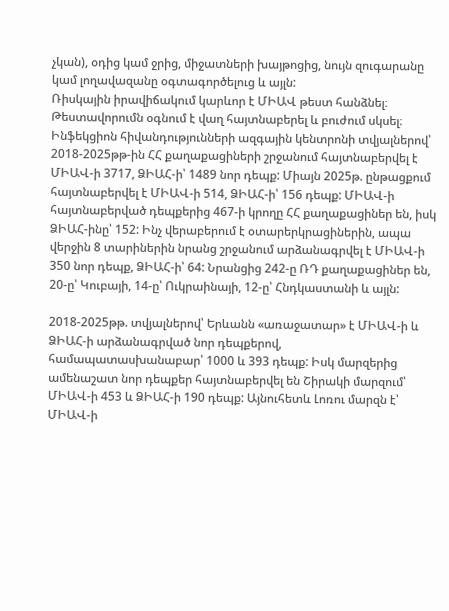չկան), օդից կամ ջրից, միջատների խայթոցից, նույն զուգարանը կամ լողավազանը օգտագործելուց և այլն:
Ռիսկային իրավիճակում կարևոր է ՄԻԱՎ թեստ հանձնել։ Թեստավորումն օգնում է վաղ հայտնաբերել և բուժում սկսել։
Ինֆեկցիոն հիվանդությունների ազգային կենտրոնի տվյալներով՝ 2018-2025թթ-ին ՀՀ քաղաքացիների շրջանում հայտնաբերվել է ՄԻԱՎ-ի 3717, ՁԻԱՀ-ի՝ 1489 նոր դեպք: Միայն 2025թ. ընթացքում հայտնաբերվել է ՄԻԱՎ-ի 514, ՁԻԱՀ-ի՝ 156 դեպք: ՄԻԱՎ-ի հայտնաբերված դեպքերից 467-ի կրողը ՀՀ քաղաքացիներ են, իսկ ՁԻԱՀ-ինը՝ 152: Ինչ վերաբերում է օտարերկրացիներին, ապա վերջին 8 տարիներին նրանց շրջանում արձանագրվել է ՄԻԱՎ-ի 350 նոր դեպք, ՁԻԱՀ-ի՝ 64: Նրանցից 242-ը ՌԴ քաղաքացիներ են, 20-ը՝ Կուբայի, 14-ը՝ Ուկրաինայի, 12-ը՝ Հնդկաստանի և այլն:

2018-2025թթ. տվյալներով՝ Երևանն «առաջատար» է ՄԻԱՎ-ի և ՁԻԱՀ-ի արձանագրված նոր դեպքերով, համապատասխանաբար՝ 1000 և 393 դեպք: Իսկ մարզերից ամենաշատ նոր դեպքեր հայտնաբերվել են Շիրակի մարզում՝ ՄԻԱՎ-ի 453 և ՁԻԱՀ-ի 190 դեպք: Այնուհետև Լոռու մարզն է՝ ՄԻԱՎ-ի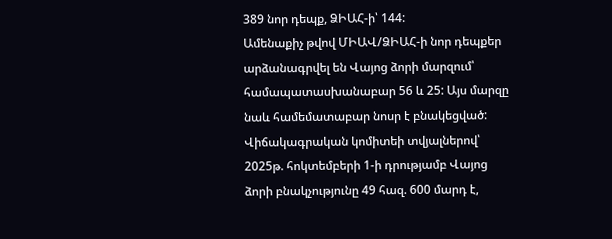389 նոր դեպք, ՁԻԱՀ-ի՝ 144:
Ամենաքիչ թվով ՄԻԱՎ/ՁԻԱՀ-ի նոր դեպքեր արձանագրվել են Վայոց ձորի մարզում՝ համապատասխանաբար 56 և 25: Այս մարզը նաև համեմատաբար նոսր է բնակեցված: Վիճակագրական կոմիտեի տվյալներով՝ 2025թ. հոկտեմբերի 1-ի դրությամբ Վայոց ձորի բնակչությունը 49 հազ. 600 մարդ է,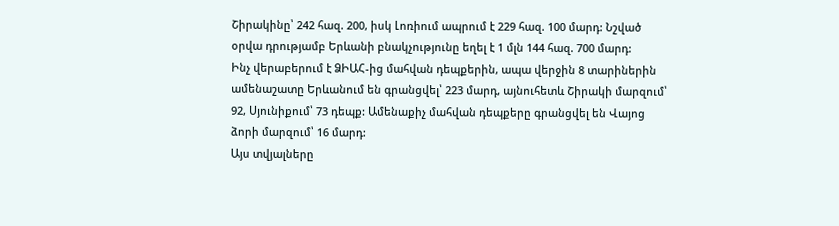Շիրակինը՝ 242 հազ. 200, իսկ Լոռիում ապրում է 229 հազ. 100 մարդ: Նշված օրվա դրությամբ Երևանի բնակչությունը եղել է 1 մլն 144 հազ. 700 մարդ:
Ինչ վերաբերում է ՁԻԱՀ-ից մահվան դեպքերին, ապա վերջին 8 տարիներին ամենաշատը Երևանում են գրանցվել՝ 223 մարդ, այնուհետև Շիրակի մարզում՝ 92, Սյունիքում՝ 73 դեպք: Ամենաքիչ մահվան դեպքերը գրանցվել են Վայոց ձորի մարզում՝ 16 մարդ:
Այս տվյալները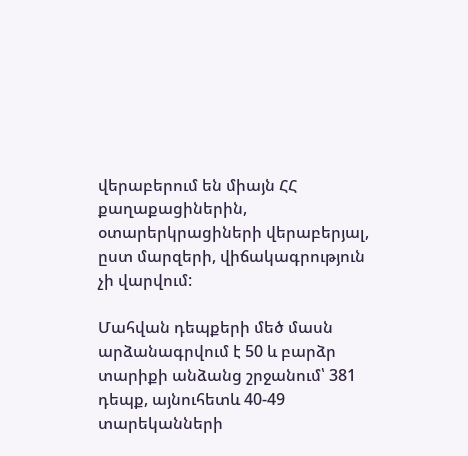վերաբերում են միայն ՀՀ քաղաքացիներին, օտարերկրացիների վերաբերյալ, ըստ մարզերի, վիճակագրություն չի վարվում:

Մահվան դեպքերի մեծ մասն արձանագրվում է 50 և բարձր տարիքի անձանց շրջանում՝ 381 դեպք, այնուհետև 40-49 տարեկանների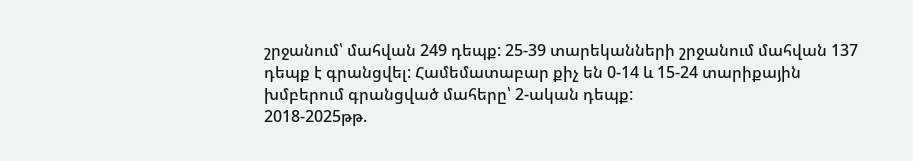շրջանում՝ մահվան 249 դեպք: 25-39 տարեկանների շրջանում մահվան 137 դեպք է գրանցվել: Համեմատաբար քիչ են 0-14 և 15-24 տարիքային խմբերում գրանցված մահերը՝ 2-ական դեպք:
2018-2025թթ.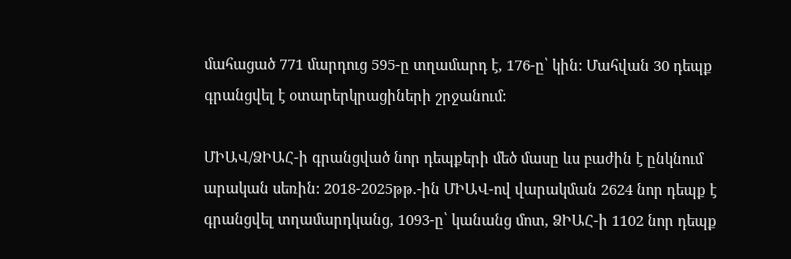մահացած 771 մարդուց 595-ը տղամարդ է, 176-ը՝ կին: Մահվան 30 դեպք գրանցվել է օտարերկրացիների շրջանում:

ՄԻԱՎ/ՁԻԱՀ-ի գրանցված նոր դեպքերի մեծ մասը ևս բաժին է ընկնում արական սեռին: 2018-2025թթ.-ին ՄԻԱՎ-ով վարակման 2624 նոր դեպք է գրանցվել տղամարդկանց, 1093-ը՝ կանանց մոտ, ՁԻԱՀ-ի 1102 նոր դեպք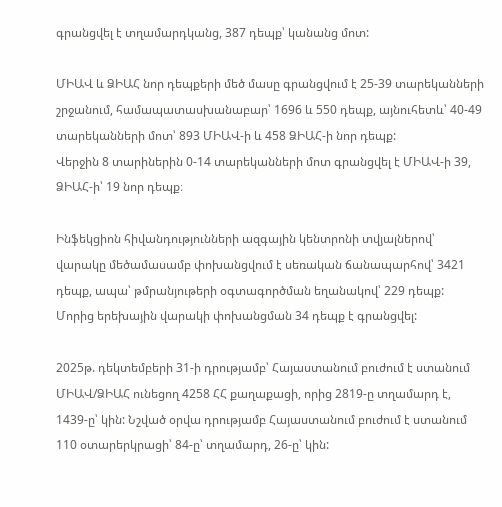գրանցվել է տղամարդկանց, 387 դեպք՝ կանանց մոտ:

ՄԻԱՎ և ՁԻԱՀ նոր դեպքերի մեծ մասը գրանցվում է 25-39 տարեկանների շրջանում, համապատասխանաբար՝ 1696 և 550 դեպք, այնուհետև՝ 40-49 տարեկանների մոտ՝ 893 ՄԻԱՎ-ի և 458 ՁԻԱՀ-ի նոր դեպք:
Վերջին 8 տարիներին 0-14 տարեկանների մոտ գրանցվել է ՄԻԱՎ-ի 39, ՁԻԱՀ-ի՝ 19 նոր դեպք։

Ինֆեկցիոն հիվանդությունների ազգային կենտրոնի տվյալներով՝ վարակը մեծամասամբ փոխանցվում է սեռական ճանապարհով՝ 3421 դեպք, ապա՝ թմրանյութերի օգտագործման եղանակով՝ 229 դեպք: Մորից երեխային վարակի փոխանցման 34 դեպք է գրանցվել:

2025թ. դեկտեմբերի 31-ի դրությամբ՝ Հայաստանում բուժում է ստանում ՄԻԱՎ/ՁԻԱՀ ունեցող 4258 ՀՀ քաղաքացի, որից 2819-ը տղամարդ է, 1439-ը՝ կին: Նշված օրվա դրությամբ Հայաստանում բուժում է ստանում 110 օտարերկրացի՝ 84-ը՝ տղամարդ, 26-ը՝ կին: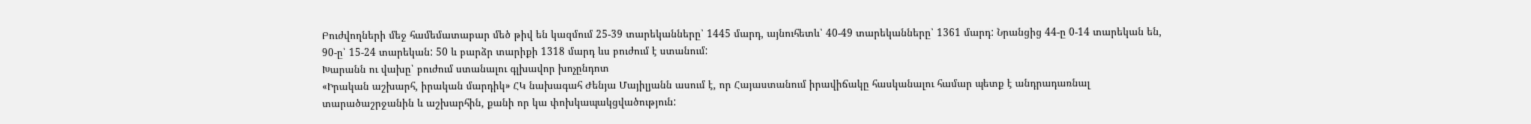Բուժվողների մեջ համեմատաբար մեծ թիվ են կազմում 25-39 տարեկանները՝ 1445 մարդ, այնուհետև՝ 40-49 տարեկանները՝ 1361 մարդ: Նրանցից 44-ը 0-14 տարեկան են, 90-ը՝ 15-24 տարեկան: 50 և բարձր տարիքի 1318 մարդ ևս բուժում է ստանում:
Խարանն ու վախը՝ բուժում ստանալու գլխավոր խոչընդոտ
«Իրական աշխարհ, իրական մարդիկ» ՀԿ նախագահ Ժենյա Մայիլյանն ասում է, որ Հայաստանում իրավիճակը հասկանալու համար պետք է անդրադառնալ տարածաշրջանին և աշխարհին, քանի որ կա փոխկապակցվածություն: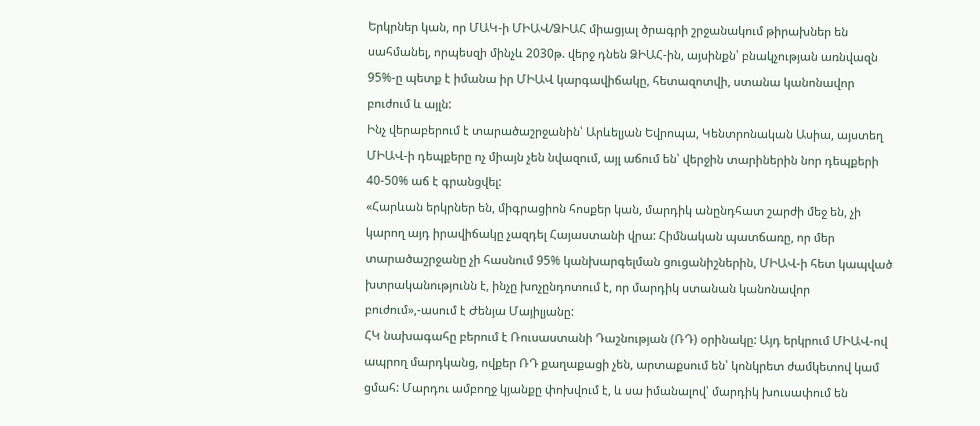Երկրներ կան, որ ՄԱԿ-ի ՄԻԱՎ/ՁԻԱՀ միացյալ ծրագրի շրջանակում թիրախներ են սահմանել, որպեսզի մինչև 2030թ. վերջ դնեն ՁԻԱՀ-ին, այսինքն՝ բնակչության առնվազն 95%-ը պետք է իմանա իր ՄԻԱՎ կարգավիճակը, հետազոտվի, ստանա կանոնավոր բուժում և այլն:
Ինչ վերաբերում է տարածաշրջանին՝ Արևելյան Եվրոպա, Կենտրոնական Ասիա, այստեղ ՄԻԱՎ-ի դեպքերը ոչ միայն չեն նվազում, այլ աճում են՝ վերջին տարիներին նոր դեպքերի 40-50% աճ է գրանցվել:
«Հարևան երկրներ են, միգրացիոն հոսքեր կան, մարդիկ անընդհատ շարժի մեջ են, չի կարող այդ իրավիճակը չազդել Հայաստանի վրա: Հիմնական պատճառը, որ մեր տարածաշրջանը չի հասնում 95% կանխարգելման ցուցանիշներին, ՄԻԱՎ-ի հետ կապված խտրականությունն է, ինչը խոչընդոտում է, որ մարդիկ ստանան կանոնավոր բուժում»,-ասում է Ժենյա Մայիլյանը:
ՀԿ նախագահը բերում է Ռուսաստանի Դաշնության (ՌԴ) օրինակը: Այդ երկրում ՄԻԱՎ-ով ապրող մարդկանց, ովքեր ՌԴ քաղաքացի չեն, արտաքսում են՝ կոնկրետ ժամկետով կամ ցմահ: Մարդու ամբողջ կյանքը փոխվում է, և սա իմանալով՝ մարդիկ խուսափում են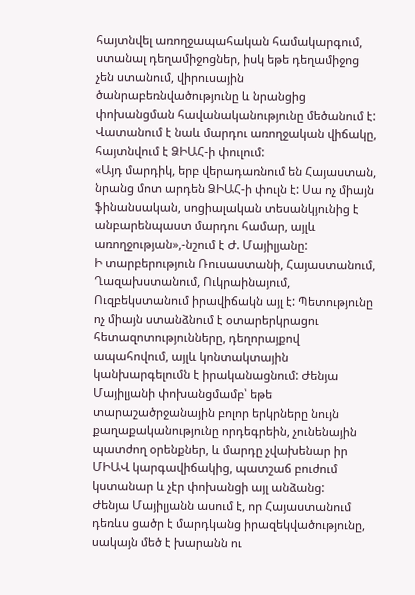հայտնվել առողջապահական համակարգում, ստանալ դեղամիջոցներ, իսկ եթե դեղամիջոց չեն ստանում, վիրուսային ծանրաբեռնվածությունը և նրանցից փոխանցման հավանականությունը մեծանում է: Վատանում է նաև մարդու առողջական վիճակը, հայտնվում է ՁԻԱՀ-ի փուլում:
«Այդ մարդիկ, երբ վերադառնում են Հայաստան, նրանց մոտ արդեն ՁԻԱՀ-ի փուլն է: Սա ոչ միայն ֆինանսական, սոցիալական տեսանկյունից է անբարենպաստ մարդու համար, այլև առողջության»,-նշում է Ժ. Մայիլյանը:
Ի տարբերություն Ռուսաստանի, Հայաստանում, Ղազախստանում, Ուկրաինայում, Ուզբեկստանում իրավիճակն այլ է: Պետությունը ոչ միայն ստանձնում է օտարերկրացու հետազոտությունները, դեղորայքով ապահովում, այլև կոնտակտային կանխարգելումն է իրականացնում: Ժենյա Մայիլյանի փոխանցմամբ՝ եթե տարաշածրջանային բոլոր երկրները նույն քաղաքականությունը որդեգրեին, չունենային պատժող օրենքներ, և մարդը չվախենար իր ՄԻԱՎ կարգավիճակից, պատշաճ բուժում կստանար և չէր փոխանցի այլ անձանց:
Ժենյա Մայիլյանն ասում է, որ Հայաստանում դեռևս ցածր է մարդկանց իրազեկվածությունը, սակայն մեծ է խարանն ու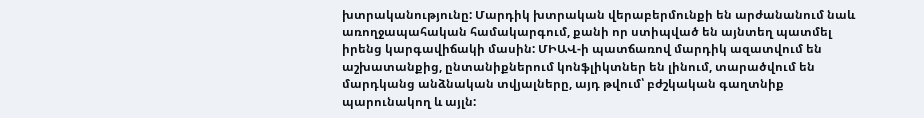խտրականությունը: Մարդիկ խտրական վերաբերմունքի են արժանանում նաև առողջապահական համակարգում, քանի որ ստիպված են այնտեղ պատմել իրենց կարգավիճակի մասին: ՄԻԱՎ-ի պատճառով մարդիկ ազատվում են աշխատանքից, ընտանիքներում կոնֆլիկտներ են լինում, տարածվում են մարդկանց անձնական տվյալները, այդ թվում՝ բժշկական գաղտնիք պարունակող և այլն: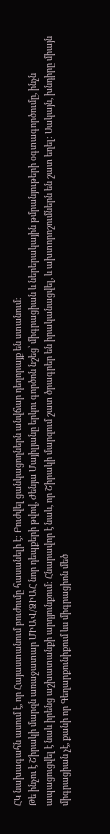ՀԿ նախագահն ասում է, որ Հայաստանում բուժումը հասանելի է: Բուժվել ցանկացողներն անվճար դեղորայք են ստանում։
Թե ինչու է Շիրակի մարզն առաջատար ՄԻԱՎ/ՁԻԱՀ նոր դեպքերի թվով, Ժենյա Մայիլյանը երկու գործոն նշեց՝ միգրացիան և ներերակային թմրանյութերի օգտագործումը, ինչն ապացուցվել է նաև իրենց աշխատանքի արդյունքում: Հնարավոր է նաև, որ Շիրակի մարզում շատ ծրագրեր են իրականացվել, և ախտորոշումներն են շատ եղել: Սակայն, խնդիրը միայն միգրացիան չէ, քանի որ Գեղարքունիքում ևս միգրացիոն մեծ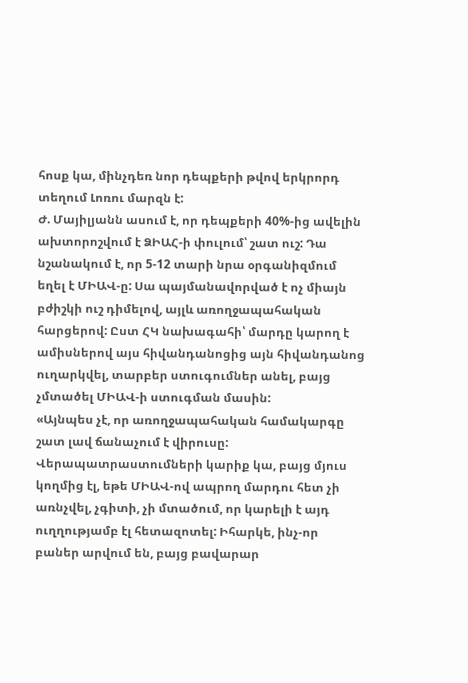հոսք կա, մինչդեռ նոր դեպքերի թվով երկրորդ տեղում Լոռու մարզն է:
Ժ. Մայիլյանն ասում է, որ դեպքերի 40%-ից ավելին ախտորոշվում է ՁԻԱՀ-ի փուլում՝ շատ ուշ: Դա նշանակում է, որ 5-12 տարի նրա օրգանիզմում եղել է ՄԻԱՎ-ը: Սա պայմանավորված է ոչ միայն բժիշկի ուշ դիմելով, այլև առողջապահական հարցերով: Ըստ ՀԿ նախագահի՝ մարդը կարող է ամիսներով այս հիվանդանոցից այն հիվանդանոց ուղարկվել, տարբեր ստուգումներ անել, բայց չմտածել ՄԻԱՎ-ի ստուգման մասին:
«Այնպես չէ, որ առողջապահական համակարգը շատ լավ ճանաչում է վիրուսը: Վերապատրաստումների կարիք կա, բայց մյուս կողմից էլ, եթե ՄԻԱՎ-ով ապրող մարդու հետ չի առնչվել, չգիտի, չի մտածում, որ կարելի է այդ ուղղությամբ էլ հետազոտել: Իհարկե, ինչ-որ բաներ արվում են, բայց բավարար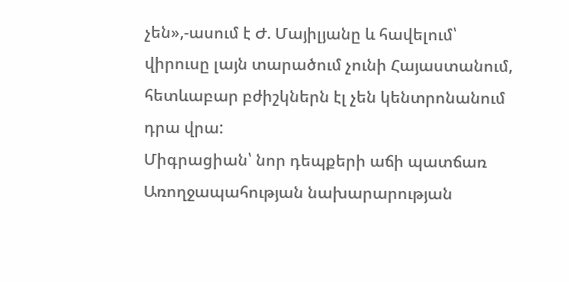չեն»,-ասում է Ժ. Մայիլյանը և հավելում՝ վիրուսը լայն տարածում չունի Հայաստանում, հետևաբար բժիշկներն էլ չեն կենտրոնանում դրա վրա:
Միգրացիան՝ նոր դեպքերի աճի պատճառ
Առողջապահության նախարարության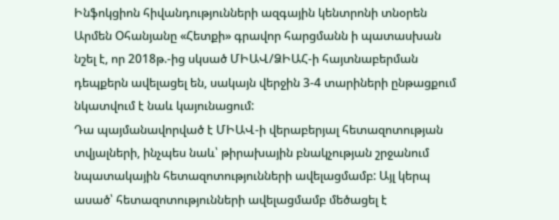Ինֆոկցիոն հիվանդությունների ազգային կենտրոնի տնօրեն Արմեն Օհանյանը «Հետքի» գրավոր հարցմանն ի պատասխան նշել է, որ 2018թ.-ից սկսած ՄԻԱՎ/ՁԻԱՀ-ի հայտնաբերման դեպքերն ավելացել են, սակայն վերջին 3-4 տարիների ընթացքում նկատվում է նաև կայունացում:
Դա պայմանավորված է ՄԻԱՎ-ի վերաբերյալ հետազոտության տվյալների, ինչպես նաև՝ թիրախային բնակչության շրջանում նպատակային հետազոտությունների ավելացմամբ: Այլ կերպ ասած՝ հետազոտությունների ավելացմամբ մեծացել է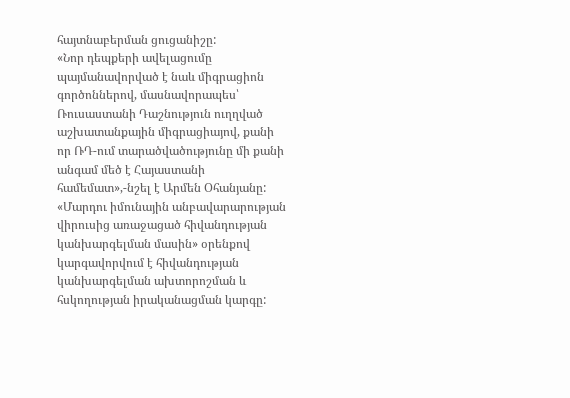հայտնաբերման ցուցանիշը:
«Նոր դեպքերի ավելացումը պայմանավորված է նաև միգրացիոն գործոններով, մասնավորապես՝ Ռուսաստանի Դաշնություն ուղղված աշխատանքային միգրացիայով, քանի որ ՌԴ-ում տարածվածությունը մի քանի անգամ մեծ է Հայաստանի համեմատ»,-նշել է Արմեն Օհանյանը:
«Մարդու իմունային անբավարարության վիրուսից առաջացած հիվանդության կանխարգելման մասին» օրենքով կարգավորվում է հիվանդության կանխարգելման ախտորոշման և հսկողության իրականացման կարգը: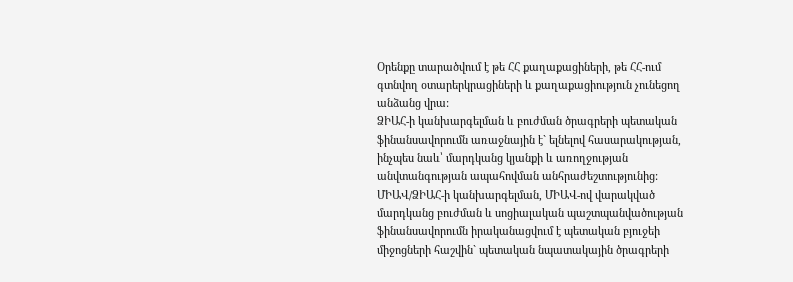Օրենքը տարածվում է թե ՀՀ քաղաքացիների, թե ՀՀ-ում գտնվող օտարերկրացիների և քաղաքացիություն չունեցող անձանց վրա:
ՁԻԱՀ-ի կանխարգելման և բուժման ծրագրերի պետական ֆինանսավորումն առաջնային է` ելնելով հասարակության, ինչպես նաև՝ մարդկանց կյանքի և առողջության անվտանգության ապահովման անհրաժեշտությունից: ՄԻԱՎ/ՁԻԱՀ-ի կանխարգելման, ՄԻԱՎ-ով վարակված մարդկանց բուժման և սոցիալական պաշտպանվածության ֆինանսավորումն իրականացվում է պետական բյուջեի միջոցների հաշվին` պետական նպատակային ծրագրերի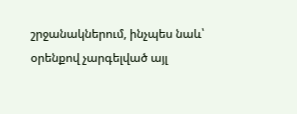շրջանակներում, ինչպես նաև՝ օրենքով չարգելված այլ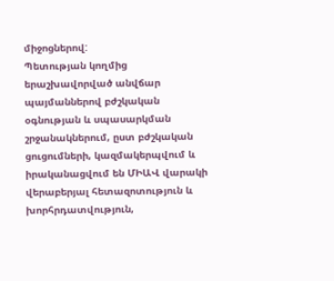միջոցներով:
Պետության կողմից երաշխավորված անվճար պայմաններով բժշկական օգնության և սպասարկման շրջանակներում, ըստ բժշկական ցուցումների, կազմակերպվում և իրականացվում են ՄԻԱՎ վարակի վերաբերյալ հետազոտություն և խորհրդատվություն,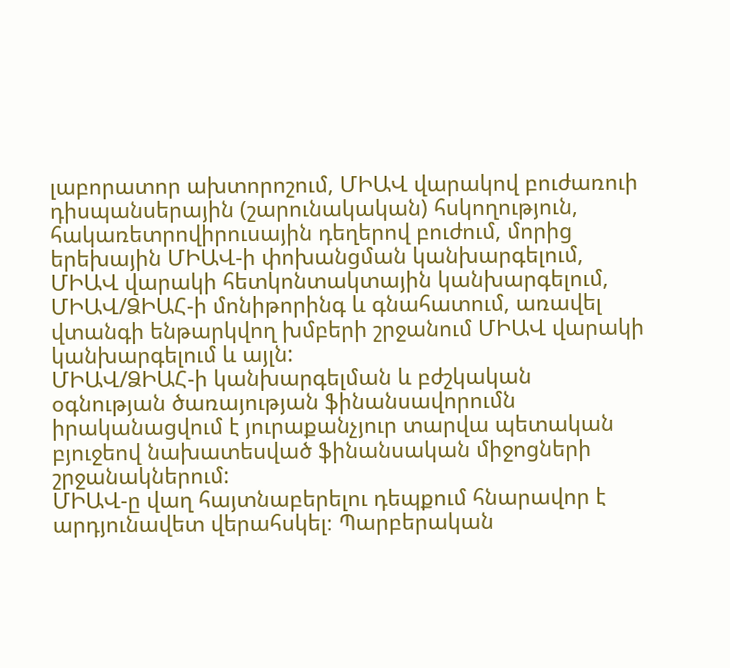լաբորատոր ախտորոշում, ՄԻԱՎ վարակով բուժառուի դիսպանսերային (շարունակական) հսկողություն, հակառետրովիրուսային դեղերով բուժում, մորից երեխային ՄԻԱՎ-ի փոխանցման կանխարգելում, ՄԻԱՎ վարակի հետկոնտակտային կանխարգելում, ՄԻԱՎ/ՁԻԱՀ-ի մոնիթորինգ և գնահատում, առավել վտանգի ենթարկվող խմբերի շրջանում ՄԻԱՎ վարակի կանխարգելում և այլն:
ՄԻԱՎ/ՁԻԱՀ-ի կանխարգելման և բժշկական օգնության ծառայության ֆինանսավորումն իրականացվում է յուրաքանչյուր տարվա պետական բյուջեով նախատեսված ֆինանսական միջոցների շրջանակներում:
ՄԻԱՎ-ը վաղ հայտնաբերելու դեպքում հնարավոր է արդյունավետ վերահսկել։ Պարբերական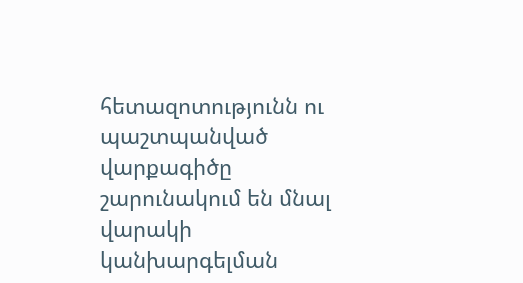հետազոտությունն ու պաշտպանված վարքագիծը շարունակում են մնալ վարակի կանխարգելման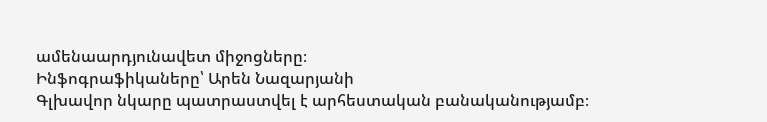ամենաարդյունավետ միջոցները։
Ինֆոգրաֆիկաները՝ Արեն Նազարյանի
Գլխավոր նկարը պատրաստվել է արհեստական բանականությամբ։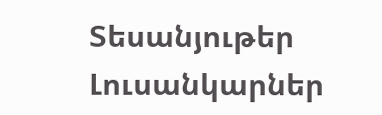Տեսանյութեր
Լուսանկարներ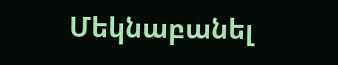Մեկնաբանել